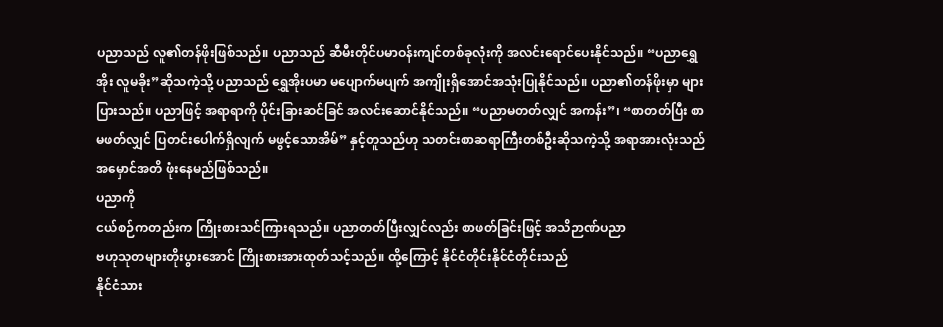ပညာသည် လူ၏တန်ဖိုးဖြစ်သည်။ ပညာသည် ဆီမီးတိုင်ပမာဝန်းကျင်တစ်ခုလုံးကို အလင်းရောင်ပေးနိုင်သည်။ “ပညာရွှေအိုး လူမခိုး”ဆိုသကဲ့သို့ ပညာသည် ရွှေအိုးပမာ မပျောက်မပျက် အကျိုးရှိအောင်အသုံးပြုနိုင်သည်။ ပညာ၏တန်ဖိုးမှာ များပြားသည်။ ပညာဖြင့် အရာရာကို ပိုင်းခြားဆင်ခြင် အလင်းဆောင်နိုင်သည်။ “ပညာမတတ်လျှင် အကန်း”၊ “စာတတ်ပြီး စာမဖတ်လျှင် ပြတင်းပေါက်ရှိလျက် မဖွင့်သောအိမ်” နှင့်တူသည်ဟု သတင်းစာဆရာကြီးတစ်ဦးဆိုသကဲ့သို့ အရာအားလုံးသည် အမှောင်အတိ ဖုံးနေမည်ဖြစ်သည်။
ပညာကို
ငယ်စဉ်ကတည်းက ကြိုးစားသင်ကြားရသည်။ ပညာတတ်ပြီးလျှင်လည်း စာဖတ်ခြင်းဖြင့် အသိဉာဏ်ပညာ
ဗဟုသုတများတိုးပွားအောင် ကြိုးစားအားထုတ်သင့်သည်။ ထို့ကြောင့် နိုင်ငံတိုင်းနိုင်ငံတိုင်းသည်
နိုင်ငံသား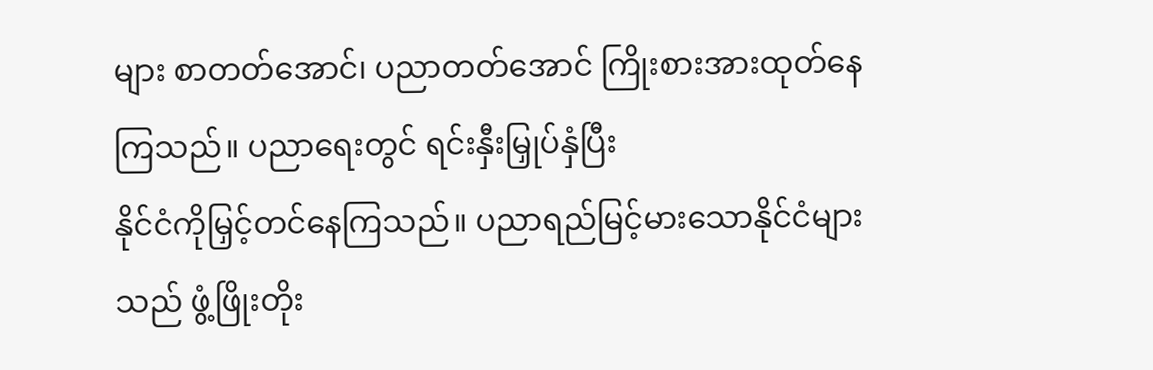များ စာတတ်အောင်၊ ပညာတတ်အောင် ကြိုးစားအားထုတ်နေကြသည်။ ပညာရေးတွင် ရင်းနှီးမြှုပ်နှံပြီး
နိုင်ငံကိုမြှင့်တင်နေကြသည်။ ပညာရည်မြင့်မားသောနိုင်ငံများသည် ဖွံ့ဖြိုးတိုး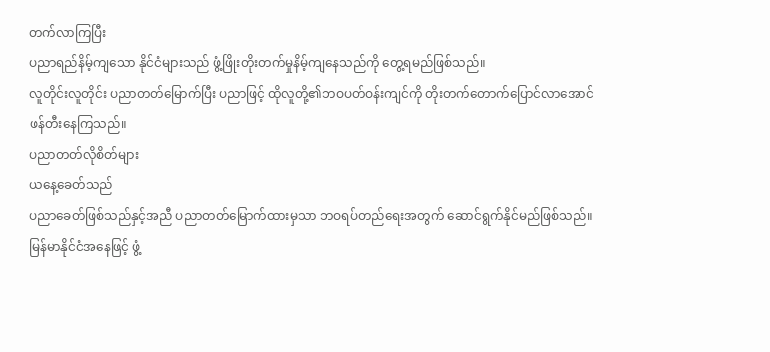တက်လာကြပြီး
ပညာရည်နိမ့်ကျသော နိုင်ငံများသည် ဖွံ့ဖြိုးတိုးတက်မှုနိမ့်ကျနေသည်ကို တွေ့ရမည်ဖြစ်သည်။
လူတိုင်းလူတိုင်း ပညာတတ်မြောက်ပြီး ပညာဖြင့် ထိုလူတို့၏ဘဝပတ်ဝန်းကျင်ကို တိုးတက်တောက်ပြောင်လာအောင်
ဖန်တီးနေကြသည်။
ပညာတတ်လိုစိတ်များ
ယနေ့ခေတ်သည်
ပညာခေတ်ဖြစ်သည်နှင့်အညီ ပညာတတ်မြောက်ထားမှသာ ဘဝရပ်တည်ရေးအတွက် ဆောင်ရွက်နိုင်မည်ဖြစ်သည်။
မြန်မာနိုင်ငံအနေဖြင့် ဖွံ့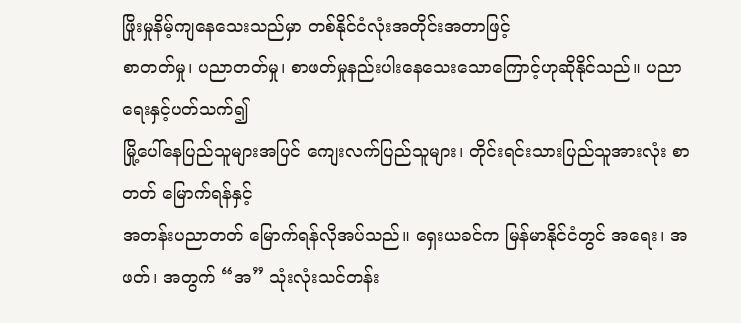ဖြိုးမှုနိမ့်ကျနေသေးသည်မှာ တစ်နိုင်ငံလုံးအတိုင်းအတာဖြင့်
စာတတ်မှု၊ ပညာတတ်မှု၊ စာဖတ်မှုနည်းပါးနေသေးသောကြောင့်ဟုဆိုနိုင်သည်။ ပညာရေးနှင့်ပတ်သက်၍
မြို့ပေါ်နေပြည်သူများအပြင် ကျေးလက်ပြည်သူများ၊ တိုင်းရင်းသားပြည်သူအားလုံး စာတတ် မြောက်ရန်နှင့်
အတန်းပညာတတ် မြောက်ရန်လိုအပ်သည်။ ရှေးယခင်က မြန်မာနိုင်ငံတွင် အရေး၊ အဖတ်၊ အတွက် “အ” သုံးလုံးသင်တန်း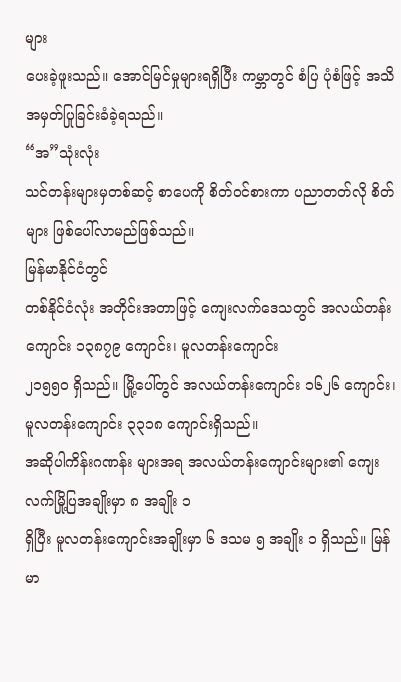များ
ပေးခဲ့ဖူးသည်။ အောင်မြင်မှုများရရှိပြီး ကမ္ဘာတွင် စံပြ ပုံစံဖြင့် အသိအမှတ်ပြုခြင်းခံခဲ့ရသည်။
“အ”သုံးလုံး
သင်တန်းများမှတစ်ဆင့် စာပေကို စိတ်ဝင်စားကာ ပညာတတ်လို စိတ်များ ဖြစ်ပေါ်လာမည်ဖြစ်သည်။
မြန်မာနိုင်ငံတွင်
တစ်နိုင်ငံလုံး အတိုင်းအတာဖြင့် ကျေးလက်ဒေသတွင် အလယ်တန်းကျောင်း ၁၃၈၇၉ ကျောင်း၊ မူလတန်းကျောင်း
၂၁၅၅၀ ရှိသည်။ မြို့ပေါ်တွင် အလယ်တန်းကျောင်း ၁၆၂၆ ကျောင်း၊ မူလတန်းကျောင်း ၃၃၁၈ ကျောင်းရှိသည်။
အဆိုပါကိန်းဂဏန်း များအရ အလယ်တန်းကျောင်းများ၏ ကျေးလက်မြို့ပြအချိုးမှာ ၈ အချိုး ၁
ရှိပြီး မူလတန်းကျောင်းအချိုးမှာ ၆ ဒသမ ၅ အချိုး ၁ ရှိသည်။ မြန်မာ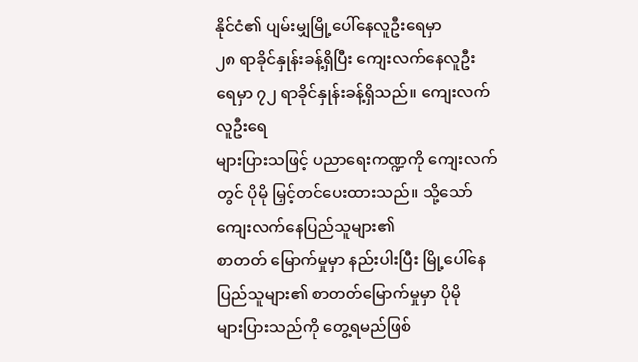နိုင်ငံ၏ ပျမ်းမျှမြို့ပေါ်နေလူဦးရေမှာ
၂၈ ရာခိုင်နှုန်းခန့်ရှိပြီး ကျေးလက်နေလူဦး ရေမှာ ၇၂ ရာခိုင်နှုန်းခန့်ရှိသည်။ ကျေးလက်လူဦးရေ
များပြားသဖြင့် ပညာရေးကဏ္ဍကို ကျေးလက်တွင် ပိုမို မြှင့်တင်ပေးထားသည်။ သို့သော် ကျေးလက်နေပြည်သူများ၏
စာတတ် မြောက်မှုမှာ နည်းပါးပြီး မြို့ပေါ်နေ ပြည်သူများ၏ စာတတ်မြောက်မှုမှာ ပိုမို
များပြားသည်ကို တွေ့ရမည်ဖြစ်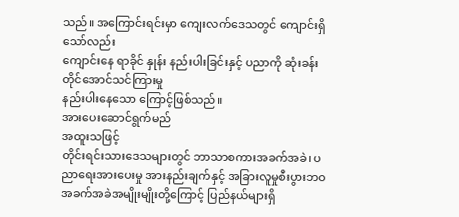သည်။ အကြောင်းရင်းမှာ ကျေးလက်ဒေသတွင် ကျောင်းရှိသော်လည်း
ကျောင်းနေ ရာခိုင် နှုန်း နည်းပါးခြင်းနှင့် ပညာကို ဆုံးခန်း တိုင်အောင်သင်ကြားမှု
နည်းပါးနေသော ကြောင့်ဖြစ်သည်။
အားပေးဆောင်ရွက်မည်
အထူးသဖြင့်
တိုင်းရင်းသားဒေသများတွင် ဘာသာစကားအခက်အခဲ၊ ပညာရေးအားပေးမှု အားနည်းချက်နှင့် အခြားလူမှုစီးပွားဘဝ
အခက်အခဲအမျိုးမျိုးတို့ကြောင့် ပြည်နယ်များရှိ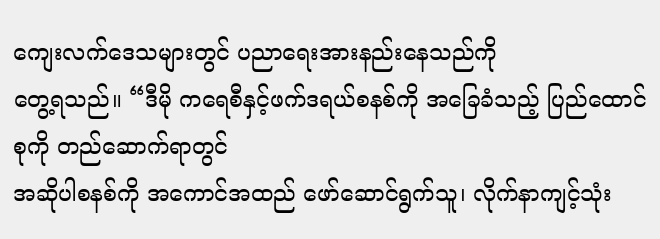ကျေးလက်ဒေသများတွင် ပညာရေးအားနည်းနေသည်ကို
တွေ့ရသည်။ “ဒီမို ကရေစီနှင့်ဖက်ဒရယ်စနစ်ကို အခြေခံသည့် ပြည်ထောင်စုကို တည်ဆောက်ရာတွင်
အဆိုပါစနစ်ကို အကောင်အထည် ဖော်ဆောင်ရွက်သူ၊ လိုက်နာကျင့်သုံး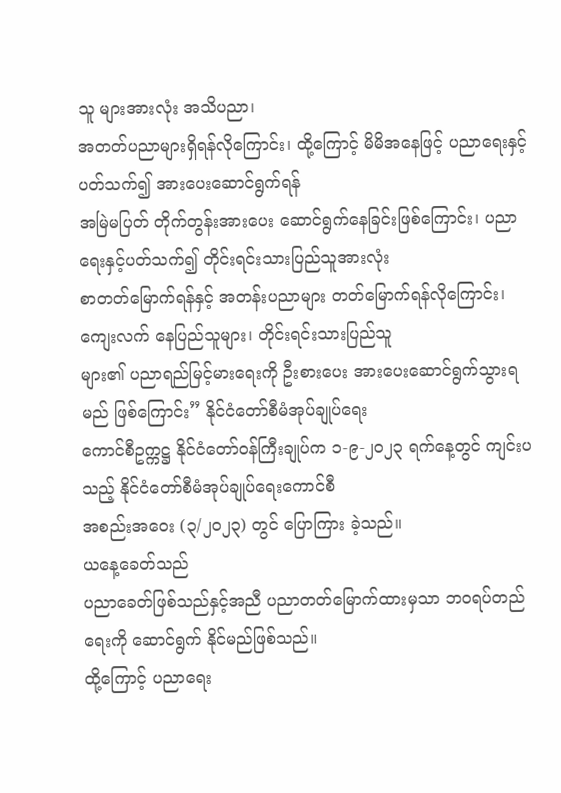သူ များအားလုံး အသိပညာ၊
အတတ်ပညာများရှိရန်လိုကြောင်း၊ ထို့ကြောင့် မိမိအနေဖြင့် ပညာရေးနှင့်ပတ်သက်၍ အားပေးဆောင်ရွက်ရန်
အမြဲမပြတ် တိုက်တွန်းအားပေး ဆောင်ရွက်နေခြင်းဖြစ်ကြောင်း၊ ပညာရေးနှင့်ပတ်သက်၍ တိုင်းရင်းသားပြည်သူအားလုံး
စာတတ်မြောက်ရန်နှင့် အတန်းပညာများ တတ်မြောက်ရန်လိုကြောင်း၊ ကျေးလက် နေပြည်သူများ၊ တိုင်းရင်းသားပြည်သူ
များ၏ ပညာရည်မြင့်မားရေးကို ဦးစားပေး အားပေးဆောင်ရွက်သွားရမည် ဖြစ်ကြောင်း” နိုင်ငံတော်စီမံအုပ်ချုပ်ရေး
ကောင်စီဥက္ကဋ္ဌ နိုင်ငံတော်ဝန်ကြီးချုပ်က ၁-၉-၂၀၂၃ ရက်နေ့တွင် ကျင်းပသည့် နိုင်ငံတော်စီမံအုပ်ချုပ်ရေးကောင်စီ
အစည်းအဝေး (၃/၂၀၂၃) တွင် ပြောကြား ခဲ့သည်။
ယနေ့ခေတ်သည်
ပညာခေတ်ဖြစ်သည်နှင့်အညီ ပညာတတ်မြောက်ထားမှသာ ဘဝရပ်တည်ရေးကို ဆောင်ရွက် နိုင်မည်ဖြစ်သည်။
ထို့ကြောင့် ပညာရေး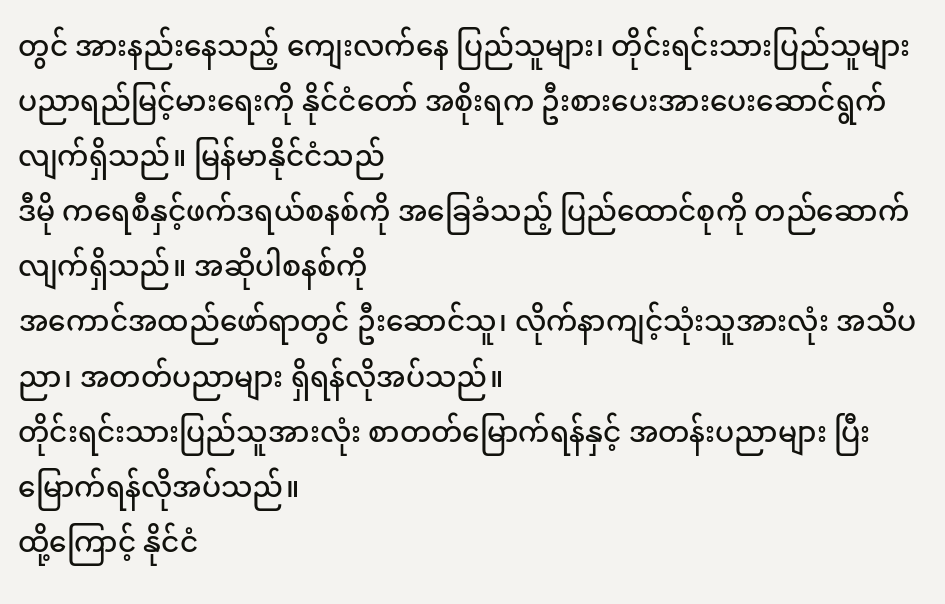တွင် အားနည်းနေသည့် ကျေးလက်နေ ပြည်သူများ၊ တိုင်းရင်းသားပြည်သူများ
ပညာရည်မြင့်မားရေးကို နိုင်ငံတော် အစိုးရက ဦးစားပေးအားပေးဆောင်ရွက် လျက်ရှိသည်။ မြန်မာနိုင်ငံသည်
ဒီမို ကရေစီနှင့်ဖက်ဒရယ်စနစ်ကို အခြေခံသည့် ပြည်ထောင်စုကို တည်ဆောက် လျက်ရှိသည်။ အဆိုပါစနစ်ကို
အကောင်အထည်ဖော်ရာတွင် ဦးဆောင်သူ၊ လိုက်နာကျင့်သုံးသူအားလုံး အသိပညာ၊ အတတ်ပညာများ ရှိရန်လိုအပ်သည်။
တိုင်းရင်းသားပြည်သူအားလုံး စာတတ်မြောက်ရန်နှင့် အတန်းပညာများ ပြီးမြောက်ရန်လိုအပ်သည်။
ထို့ကြောင့် နိုင်ငံ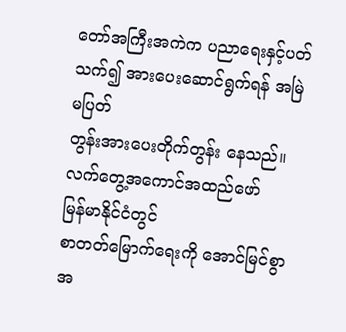တော်အကြီးအကဲက ပညာရေးနှင့်ပတ်သက်၍ အားပေးဆောင်ရွက်ရန် အမြဲမပြတ်
တွန်းအားပေးတိုက်တွန်း နေသည်။
လက်တွေ့အကောင်အထည်ဖော်
မြန်မာနိုင်ငံတွင်
စာတတ်မြောက်ရေးကို အောင်မြင်စွာအ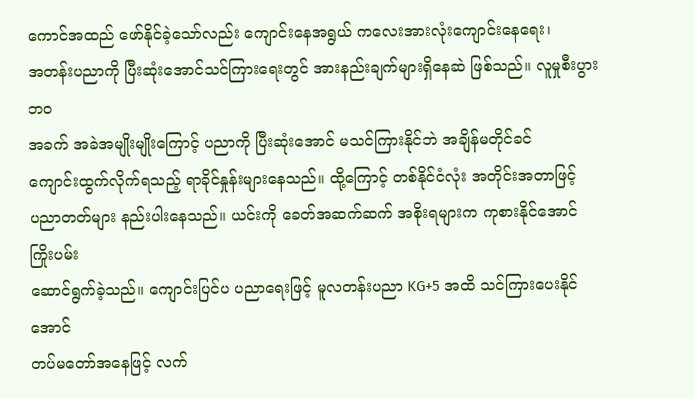ကောင်အထည် ဖော်နိုင်ခဲ့သော်လည်း ကျောင်းနေအရွယ် ကလေးအားလုံးကျောင်းနေရေး၊
အတန်းပညာကို ပြီးဆုံးအောင်သင်ကြားရေးတွင် အားနည်းချက်များရှိနေဆဲ ဖြစ်သည်။ လူမှုစီးပွားဘဝ
အခက် အခဲအမျိုးမျိုးကြောင့် ပညာကို ပြီးဆုံးအောင် မသင်ကြားနိုင်ဘဲ အချိန်မတိုင်ခင်
ကျောင်းထွက်လိုက်ရသည့် ရာခိုင်နှုန်းများနေသည်။ ထို့ကြောင့် တစ်နိုင်ငံလုံး အတိုင်းအတာဖြင့်
ပညာတတ်များ နည်းပါးနေသည်။ ယင်းကို ခေတ်အဆက်ဆက် အစိုးရများက ကုစားနိုင်အောင် ကြိုးပမ်း
ဆောင်ရွက်ခဲ့သည်။ ကျောင်းပြင်ပ ပညာရေးဖြင့် မူလတန်းပညာ KG+5 အထိ သင်ကြားပေးနိုင်အောင်
တပ်မတော်အနေဖြင့် လက်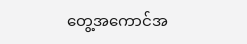တွေ့အကောင်အ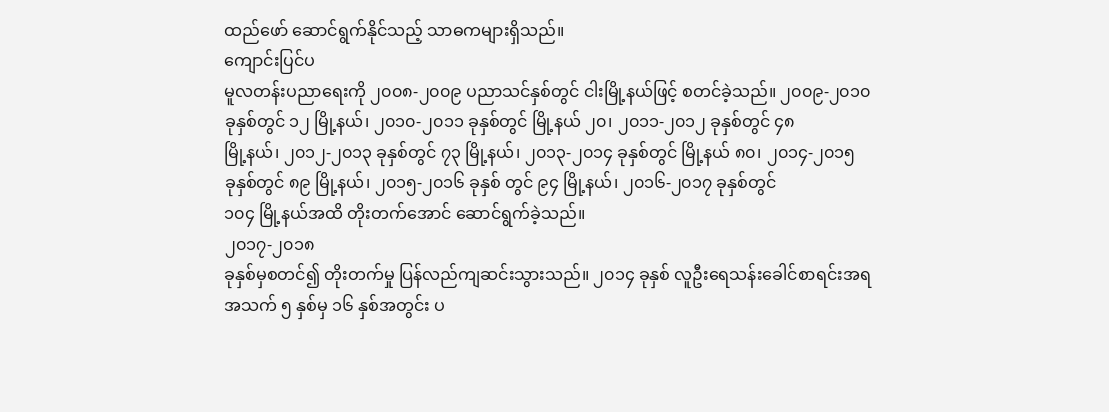ထည်ဖော် ဆောင်ရွက်နိုင်သည့် သာဓကများရှိသည်။
ကျောင်းပြင်ပ
မူလတန်းပညာရေးကို ၂၀၀၈-၂၀၀၉ ပညာသင်နှစ်တွင် ငါးမြို့နယ်ဖြင့် စတင်ခဲ့သည်။ ၂၀၀၉-၂၀၁၀
ခုနှစ်တွင် ၁၂ မြို့နယ်၊ ၂၀၁၀-၂၀၁၁ ခုနှစ်တွင် မြို့နယ် ၂၀၊ ၂၀၁၁-၂၀၁၂ ခုနှစ်တွင် ၄၈
မြို့နယ်၊ ၂၀၁၂-၂၀၁၃ ခုနှစ်တွင် ၇၃ မြို့နယ်၊ ၂၀၁၃-၂၀၁၄ ခုနှစ်တွင် မြို့နယ် ၈၀၊ ၂၀၁၄-၂၀၁၅
ခုနှစ်တွင် ၈၉ မြို့နယ်၊ ၂၀၁၅-၂၀၁၆ ခုနှစ် တွင် ၉၄ မြို့နယ်၊ ၂၀၁၆-၂၀၁၇ ခုနှစ်တွင်
၁၀၄ မြို့နယ်အထိ တိုးတက်အောင် ဆောင်ရွက်ခဲ့သည်။
၂၀၁၇-၂၀၁၈
ခုနှစ်မှစတင်၍ တိုးတက်မှု ပြန်လည်ကျဆင်းသွားသည်။ ၂၀၁၄ ခုနှစ် လူဦးရေသန်းခေါင်စာရင်းအရ
အသက် ၅ နှစ်မှ ၁၆ နှစ်အတွင်း ပ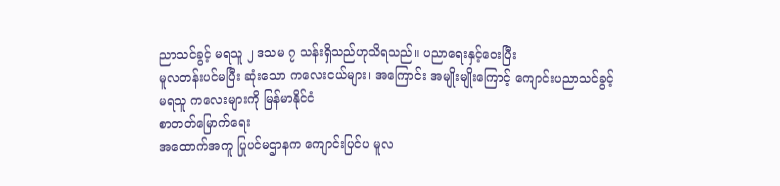ညာသင်ခွင့် မရသူ ၂ ဒသမ ၇ သန်းရှိသည်ဟုသိရသည်။ ပညာရေးနှင့်ဝေးပြီး
မူလတန်းပင်မပြီး ဆုံးသော ကလေးငယ်များ၊ အကြောင်း အမျိုးမျိုးကြောင့် ကျောင်းပညာသင်ခွင့်
မရသူ ကလေးများကို မြန်မာနိုင်ငံ
စာတတ်မြောက်ရေး
အထောက်အကူ ပြုပင်မဌာနက ကျောင်းပြင်ပ မူလ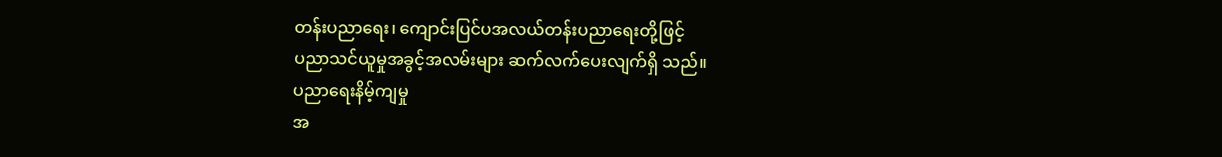တန်းပညာရေး၊ ကျောင်းပြင်ပအလယ်တန်းပညာရေးတို့ဖြင့်
ပညာသင်ယူမှုအခွင့်အလမ်းများ ဆက်လက်ပေးလျက်ရှိ သည်။
ပညာရေးနိမ့်ကျမှု
အ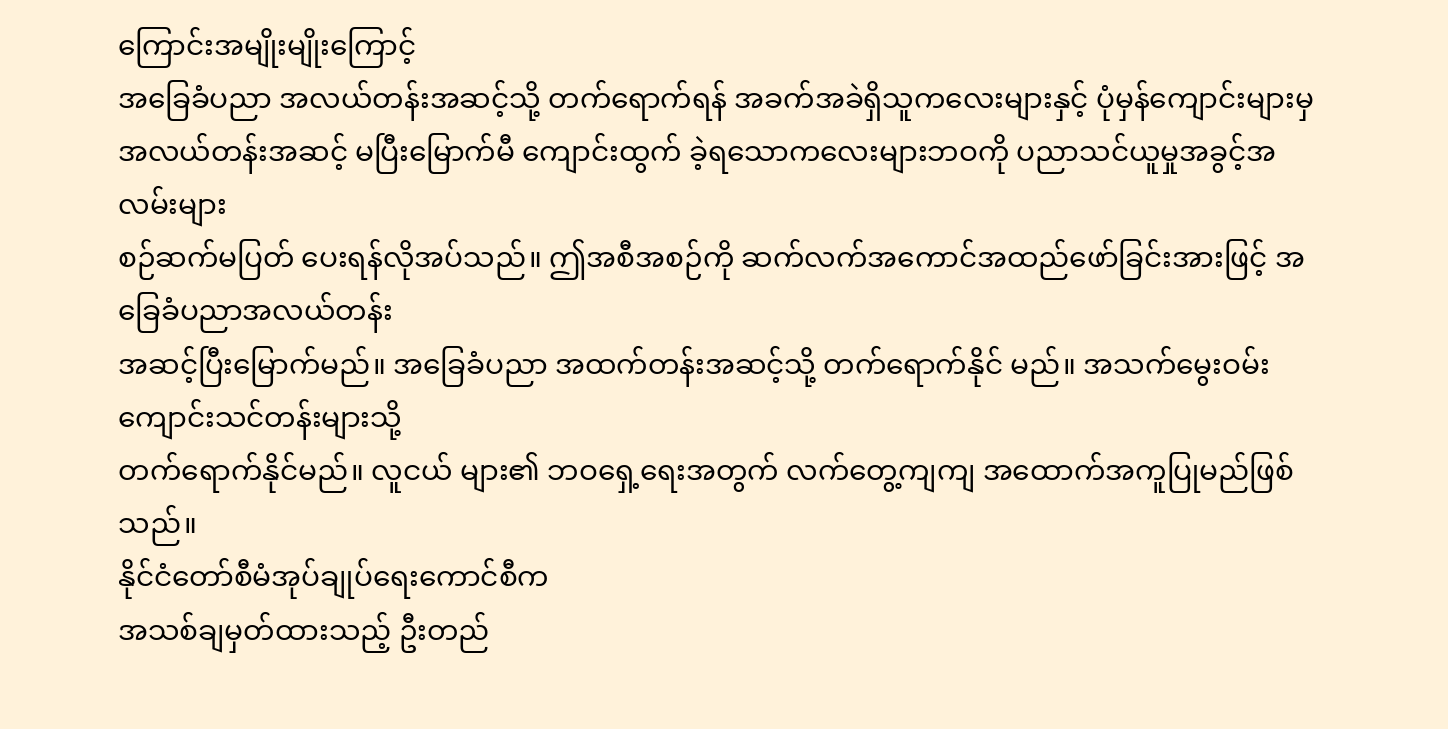ကြောင်းအမျိုးမျိုးကြောင့်
အခြေခံပညာ အလယ်တန်းအဆင့်သို့ တက်ရောက်ရန် အခက်အခဲရှိသူကလေးများနှင့် ပုံမှန်ကျောင်းများမှ
အလယ်တန်းအဆင့် မပြီးမြောက်မီ ကျောင်းထွက် ခဲ့ရသောကလေးများဘဝကို ပညာသင်ယူမှုအခွင့်အလမ်းများ
စဉ်ဆက်မပြတ် ပေးရန်လိုအပ်သည်။ ဤအစီအစဉ်ကို ဆက်လက်အကောင်အထည်ဖော်ခြင်းအားဖြင့် အခြေခံပညာအလယ်တန်း
အဆင့်ပြီးမြောက်မည်။ အခြေခံပညာ အထက်တန်းအဆင့်သို့ တက်ရောက်နိုင် မည်။ အသက်မွေးဝမ်းကျောင်းသင်တန်းများသို့
တက်ရောက်နိုင်မည်။ လူငယ် များ၏ ဘဝရှေ့ရေးအတွက် လက်တွေ့ကျကျ အထောက်အကူပြုမည်ဖြစ်သည်။
နိုင်ငံတော်စီမံအုပ်ချုပ်ရေးကောင်စီက
အသစ်ချမှတ်ထားသည့် ဦးတည်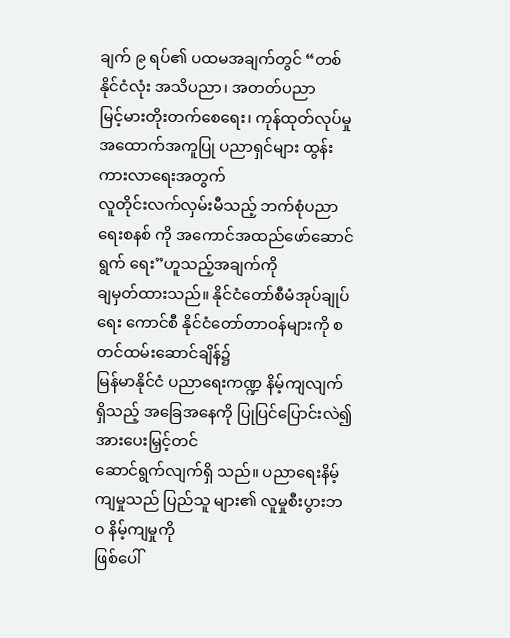ချက် ၉ ရပ်၏ ပထမအချက်တွင် “တစ်နိုင်ငံလုံး အသိပညာ၊ အတတ်ပညာ
မြင့်မားတိုးတက်စေရေး၊ ကုန်ထုတ်လုပ်မှု အထောက်အကူပြု ပညာရှင်များ ထွန်းကားလာရေးအတွက်
လူတိုင်းလက်လှမ်းမီသည့် ဘက်စုံပညာရေးစနစ် ကို အကောင်အထည်ဖော်ဆောင်ရွက် ရေး”ဟူသည့်အချက်ကို
ချမှတ်ထားသည်။ နိုင်ငံတော်စီမံအုပ်ချုပ်ရေး ကောင်စီ နိုင်ငံတော်တာဝန်များကို စတင်ထမ်းဆောင်ချိန်၌
မြန်မာနိုင်ငံ ပညာရေးကဏ္ဍ နိမ့်ကျလျက်ရှိသည့် အခြေအနေကို ပြုပြင်ပြောင်းလဲ၍ အားပေးမြှင့်တင်
ဆောင်ရွက်လျက်ရှိ သည်။ ပညာရေးနိမ့်ကျမှုသည် ပြည်သူ များ၏ လူမှုစီးပွားဘဝ နိမ့်ကျမှုကို
ဖြစ်ပေါ်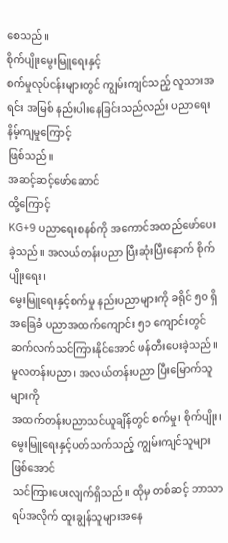စေသည်။
စိုက်ပျိုးမွေးမြူရေးနှင့်
စက်မှုလုပ်ငန်းများတွင် ကျွမ်းကျင်သည့် လူသားအရင်း အမြစ် နည်းပါးနေခြင်းသည်လည်း ပညာရေးနိမ့်ကျမှုကြောင့်
ဖြစ်သည်။
အဆင့်ဆင့်ဖော်ဆောင်
ထို့ကြောင့်
KG+9 ပညာရေးစနစ်ကို အကောင်အထည်ဖော်ပေးခဲ့သည်။ အလယ်တန်းပညာ ပြီးဆုံးပြီးနောက် စိုက်ပျိုးရေး၊
မွေးမြူရေးနှင့်စက်မှု နည်းပညာများကို ခရိုင် ၅၀ ရှိ အခြေခံ ပညာအထက်ကျောင်း ၅၁ ကျောင်းတွင်
ဆက်လက်သင်ကြားနိုင်အောင် ဖန်တီးပေးခဲ့သည်။ မူလတန်းပညာ၊ အလယ်တန်းပညာ ပြီးမြောက်သူများကို
အထက်တန်းပညာသင်ယူချိန်တွင် စက်မှု၊ စိုက်ပျိုး၊ မွေးမြူရေးနှင့်ပတ်သက်သည့် ကျွမ်းကျင်သူများဖြစ်အောင်
သင်ကြားပေးလျက်ရှိသည်။ ထိုမှ တစ်ဆင့် ဘာသာရပ်အလိုက် ထူးချွန်သူများအနေ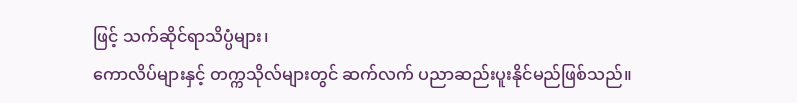ဖြင့် သက်ဆိုင်ရာသိပ္ပံများ၊
ကောလိပ်များနှင့် တက္ကသိုလ်များတွင် ဆက်လက် ပညာဆည်းပူးနိုင်မည်ဖြစ်သည်။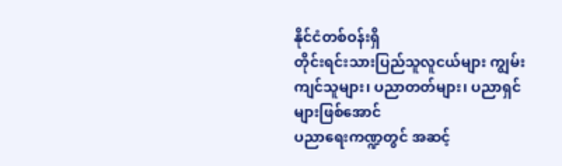နိုင်ငံတစ်ဝန်းရှိ
တိုင်းရင်းသားပြည်သူလူငယ်များ ကျွမ်းကျင်သူများ၊ ပညာတတ်များ၊ ပညာရှင်များဖြစ်အောင်
ပညာရေးကဏ္ဍတွင် အဆင့်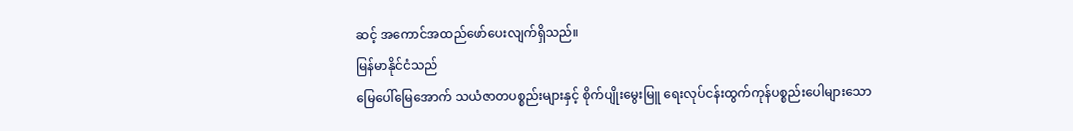ဆင့် အကောင်အထည်ဖော်ပေးလျက်ရှိသည်။
မြန်မာနိုင်ငံသည်
မြေပေါ်မြေအောက် သယံဇာတပစ္စည်းများနှင့် စိုက်ပျိုးမွေးမြူ ရေးလုပ်ငန်းထွက်ကုန်ပစ္စည်းပေါများသော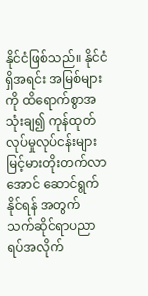နိုင်ငံဖြစ်သည်။ နိုင်ငံရှိအရင်း အမြစ်များကို ထိရောက်စွာအသုံးချ၍ ကုန်ထုတ်လုပ်မှုလုပ်ငန်းများ
မြင့်မားတိုးတက်လာအောင် ဆောင်ရွက်နိုင်ရန် အတွက် သက်ဆိုင်ရာပညာရပ်အလိုက်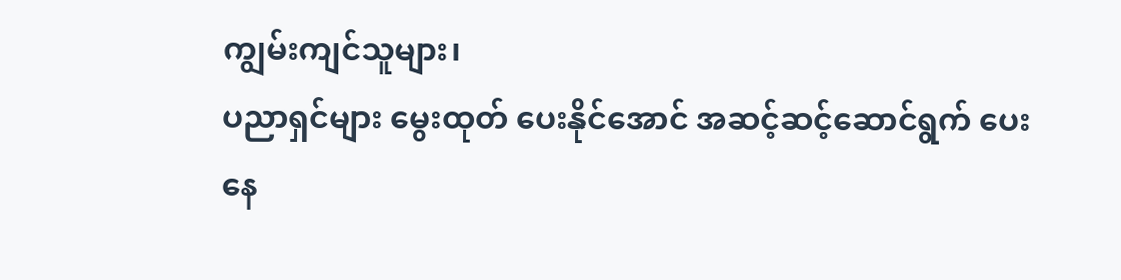ကျွမ်းကျင်သူများ၊
ပညာရှင်များ မွေးထုတ် ပေးနိုင်အောင် အဆင့်ဆင့်ဆောင်ရွက် ပေးနေ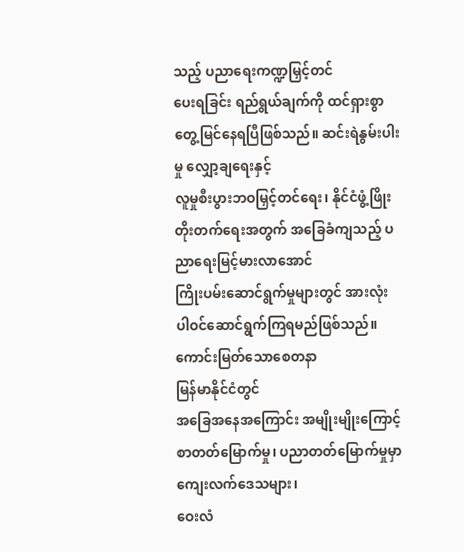သည့် ပညာရေးကဏ္ဍမြှင့်တင်
ပေးရခြင်း ရည်ရွယ်ချက်ကို ထင်ရှားစွာတွေ့မြင်နေရပြီဖြစ်သည်။ ဆင်းရဲနွမ်းပါးမှု လျှော့ချရေးနှင့်
လူမှုစီးပွားဘဝမြှင့်တင်ရေး၊ နိုင်ငံဖွံ့ဖြိုးတိုးတက်ရေးအတွက် အခြေခံကျသည့် ပညာရေးမြင့်မားလာအောင်
ကြိုးပမ်းဆောင်ရွက်မှုများတွင် အားလုံးပါဝင်ဆောင်ရွက်ကြရမည်ဖြစ်သည်။
ကောင်းမြတ်သောစေတနာ
မြန်မာနိုင်ငံတွင်
အခြေအနေအကြောင်း အမျိုးမျိုးကြောင့် စာတတ်မြောက်မှု၊ ပညာတတ်မြောက်မှုမှာ ကျေးလက်ဒေသများ၊
ဝေးလံ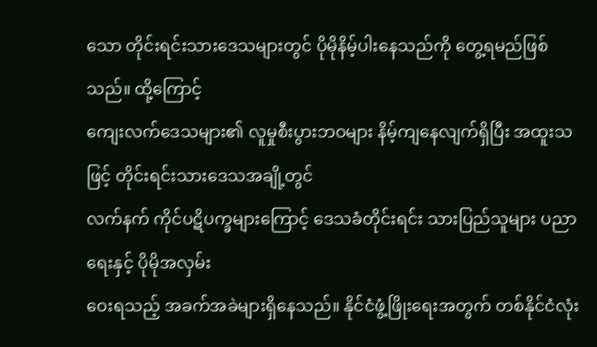သော တိုင်းရင်းသားဒေသများတွင် ပိုမိုနိမ့်ပါးနေသည်ကို တွေ့ရမည်ဖြစ်သည်။ ထို့ကြောင့်
ကျေးလက်ဒေသများ၏ လူမှုစီးပွားဘဝများ နိမ့်ကျနေလျက်ရှိပြီး အထူးသဖြင့် တိုင်းရင်းသားဒေသအချို့တွင်
လက်နက် ကိုင်ပဋိပက္ခများကြောင့် ဒေသခံတိုင်းရင်း သားပြည်သူများ ပညာရေးနှင့် ပိုမိုအလှမ်း
ဝေးရသည့် အခက်အခဲများရှိနေသည်။ နိုင်ငံဖွံ့ဖြိုးရေးအတွက် တစ်နိုင်ငံလုံး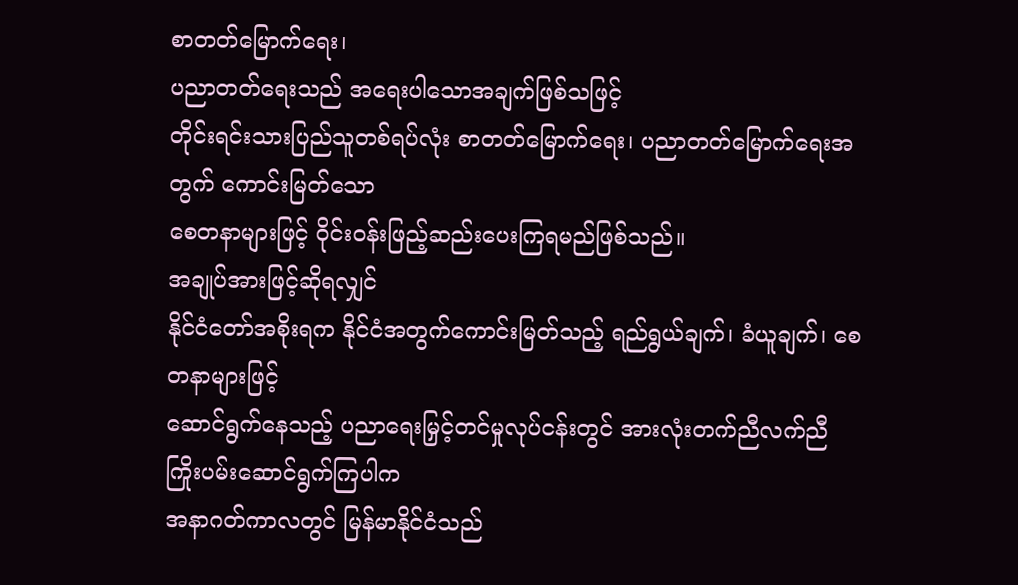စာတတ်မြောက်ရေး၊
ပညာတတ်ရေးသည် အရေးပါသောအချက်ဖြစ်သဖြင့်
တိုင်းရင်းသားပြည်သူတစ်ရပ်လုံး စာတတ်မြောက်ရေး၊ ပညာတတ်မြောက်ရေးအတွက် ကောင်းမြတ်သော
စေတနာများဖြင့် ဝိုင်းဝန်းဖြည့်ဆည်းပေးကြရမည်ဖြစ်သည်။
အချုပ်အားဖြင့်ဆိုရလျှင်
နိုင်ငံတော်အစိုးရက နိုင်ငံအတွက်ကောင်းမြတ်သည့် ရည်ရွယ်ချက်၊ ခံယူချက်၊ စေတနာများဖြင့်
ဆောင်ရွက်နေသည့် ပညာရေးမြှင့်တင်မှုလုပ်ငန်းတွင် အားလုံးတက်ညီလက်ညီ ကြိုးပမ်းဆောင်ရွက်ကြပါက
အနာဂတ်ကာလတွင် မြန်မာနိုင်ငံသည်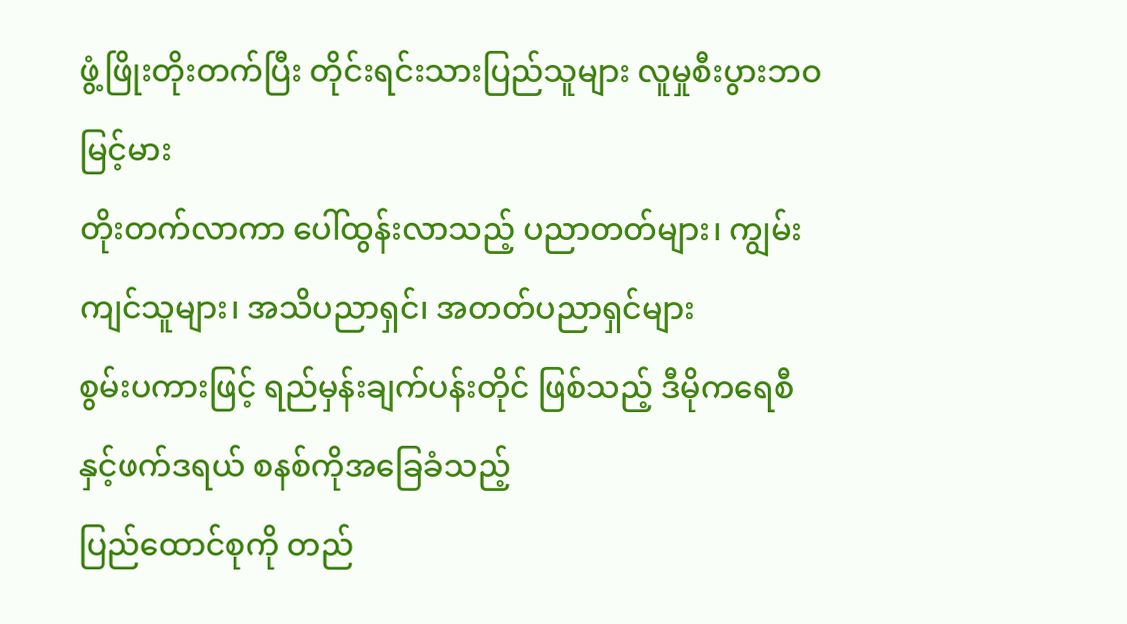ဖွံ့ဖြိုးတိုးတက်ပြီး တိုင်းရင်းသားပြည်သူများ လူမှုစီးပွားဘဝမြင့်မား
တိုးတက်လာကာ ပေါ်ထွန်းလာသည့် ပညာတတ်များ၊ ကျွမ်းကျင်သူများ၊ အသိပညာရှင်၊ အတတ်ပညာရှင်များ
စွမ်းပကားဖြင့် ရည်မှန်းချက်ပန်းတိုင် ဖြစ်သည့် ဒီမိုကရေစီနှင့်ဖက်ဒရယ် စနစ်ကိုအခြေခံသည့်
ပြည်ထောင်စုကို တည်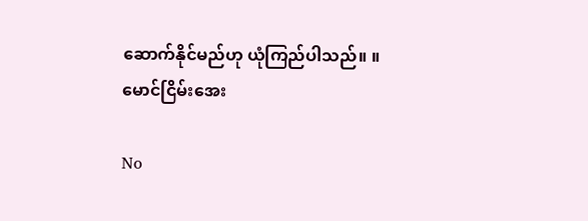ဆောက်နိုင်မည်ဟု ယုံကြည်ပါသည်။ ။
မောင်ငြိမ်းအေး

No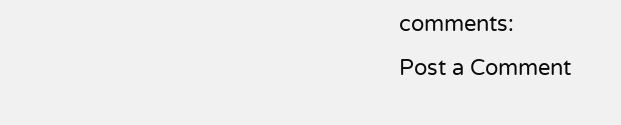comments:
Post a Comment